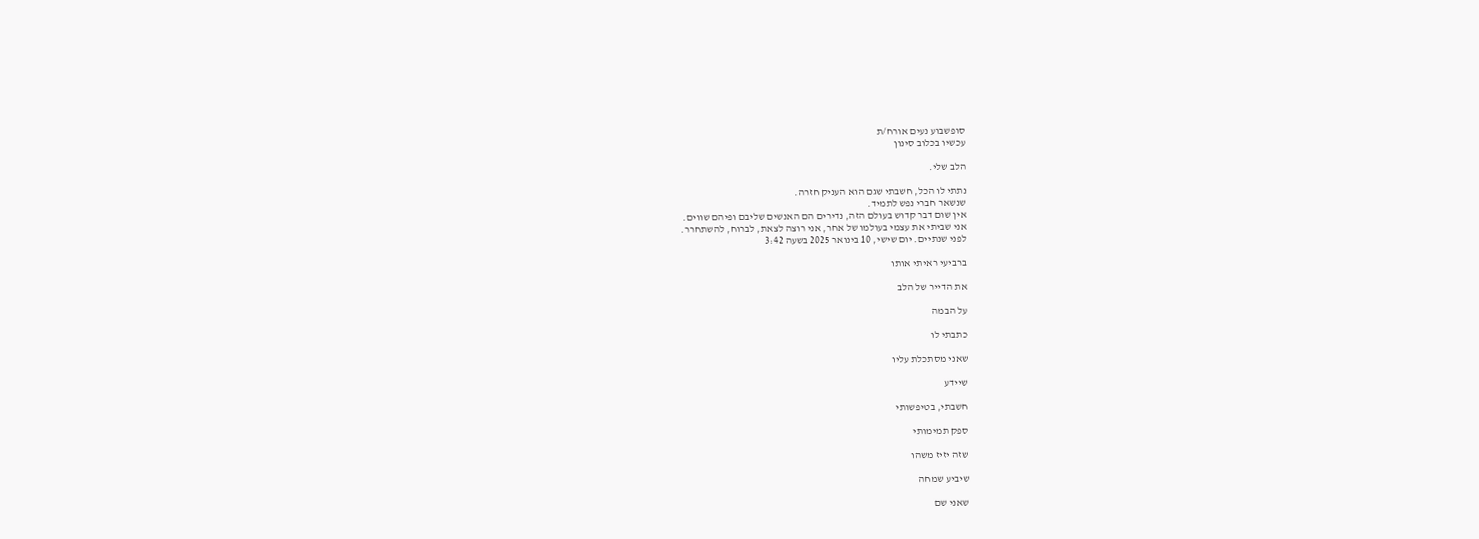סופשבוע נעים אורח/ת
עכשיו בכלוב סינון

הלב שלי.

נתתי לו הכל, חשבתי שגם הוא העניק חזרה.
שנשאר חברי נפש לתמיד.
אין שום דבר קדוש בעולם הזה, נדירים הם האנשים שליבם ופיהם שווים.
אני שביתי את עצמי בעולמו של אחר, אני רוצה לצאת, לברוח, להשתחרר.
לפני שנתיים. יום שישי, 10 בינואר 2025 בשעה 3:42

ברביעי ראיתי אותו

את הדייר של הלב

על הבמה

כתבתי לו

שאני מסתכלת עליו

שיידע

חשבתי, בטיפשותי

ספק תמימותי

שזה יזיז משהו

שיביע שמחה

שאני שם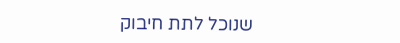שנוכל לתת חיבוק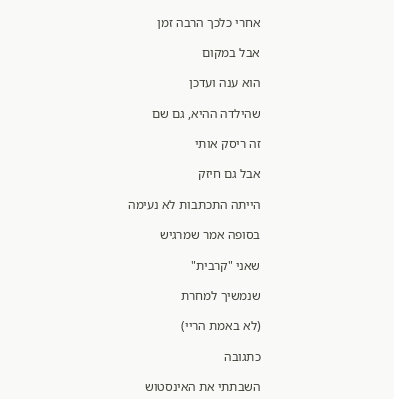אחרי כלכך הרבה זמן

אבל במקום

הוא ענה ועדכן

שהילדה ההיא, גם שם

זה ריסק אותי

אבל גם חיזק

הייתה התכתבות לא נעימה

בסופה אמר שמרגיש

שאני "קרבית"

שנמשיך למחרת

(לא באמת הריי)

כתגובה

השבתתי את האינסטוש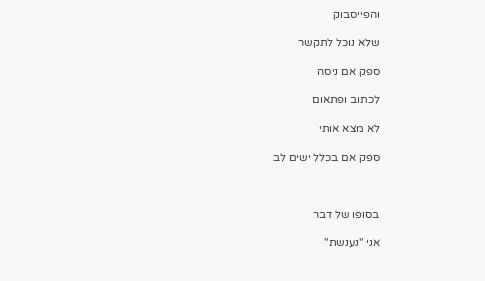והפייסבוק

שלא נוכל לתקשר

ספק אם ניסה

לכתוב ופתאום

לא מצא אותי

ספק אם בכלל ישים לב



בסופו של דבר

אני "נענשת"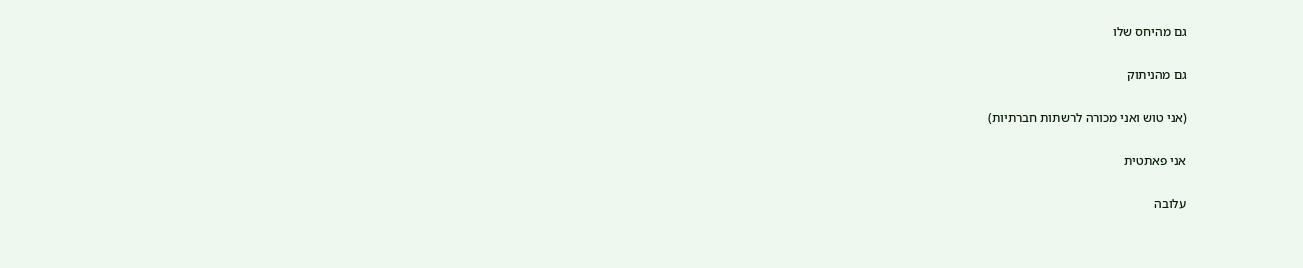גם מהיחס שלו

גם מהניתוק

(אני טוש ואני מכורה לרשתות חברתיות)

אני פאתטית

עלובה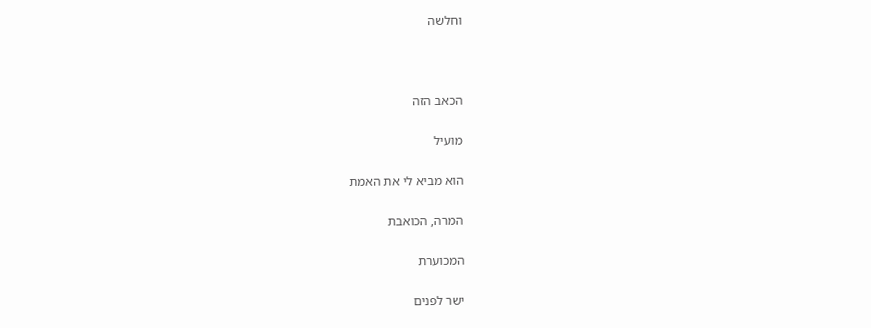וחלשה



הכאב הזה

מועיל

הוא מביא לי את האמת

המרה, הכואבת

המכוערת

ישר לפנים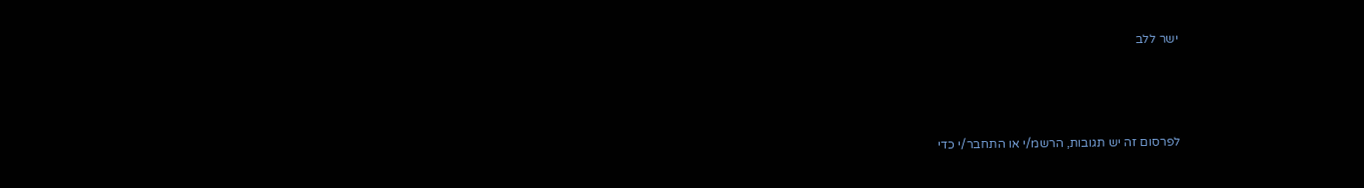ישר ללב



לפרסום זה יש תגובות, הרשמ/י או התחבר/י כדי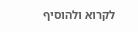לקרוא ולהוסיף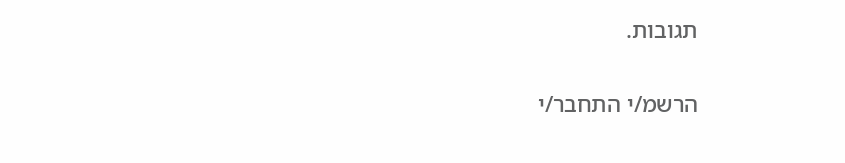תגובות.

הרשמ/י התחבר/י